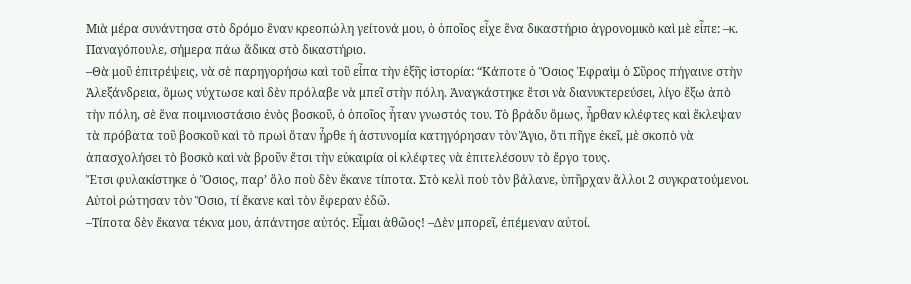Μιὰ μέρα συνάντησα στὸ δρόμο ἕναν κρεοπώλη γείτονά μου, ὁ ὁποῖος εἶχε ἕνα δικαστήριο ἀγρονομικὸ καὶ μὲ εἶπε: –κ. Παναγόπουλε, σήμερα πάω ἄδικα στὸ δικαστήριο.
–Θὰ μοῦ ἐπιτρέψεις, νὰ σὲ παρηγορήσω καὶ τοῦ εἶπα τὴν ἑξῆς ἱστορία: “Κάποτε ὁ Ὅσιος Ἐφραὶμ ὁ Σῦρος πήγαινε στὴν Ἀλεξάνδρεια, ὅμως νύχτωσε καὶ δὲν πρόλαβε νὰ μπεῖ στὴν πόλη. Ἀναγκάστηκε ἔτσι νὰ διανυκτερεύσει, λίγο ἔξω ἀπὸ τὴν πόλη, σὲ ἕνα ποιμνιοστάσιο ἑνὸς βοσκοῦ, ὁ ὁποῖος ἦταν γνωστός του. Τὸ βράδυ ὅμως, ἦρθαν κλέφτες καὶ ἔκλεψαν τὰ πρόβατα τοῦ βοσκοῦ καὶ τὸ πρωὶ ὅταν ἦρθε ἡ ἀστυνομία κατηγόρησαν τὸν Ἅγιο, ὅτι πῆγε ἐκεῖ, μὲ σκοπὸ νὰ ἀπασχολήσει τὸ βοσκὸ καὶ νὰ βροῦν ἔτσι τὴν εὐκαιρία οἱ κλέφτες νὰ ἐπιτελέσουν τὸ ἔργο τους.
Ἔτσι φυλακίστηκε ὁ Ὅσιος, παρ’ ὅλο ποὺ δὲν ἔκανε τίποτα. Στὸ κελὶ ποὺ τὸν βάλανε, ὑπῆρχαν ἄλλοι 2 συγκρατούμενοι. Αὐτοὶ ρώτησαν τὸν Ὅσιο, τί ἔκανε καὶ τὸν ἔφεραν ἐδῶ.
–Τίποτα δὲν ἔκανα τέκνα μου, ἀπάντησε αὐτός. Εἶμαι ἀθῶος! –Δὲν μπορεῖ, ἐπέμεναν αὐτοί.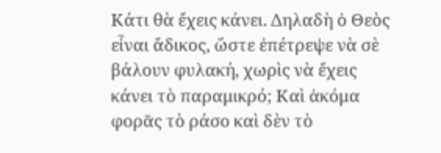Κάτι θὰ ἔχεις κάνει. Δηλαδὴ ὁ Θεὸς εἶναι ἄδικος, ὥστε ἐπέτρεψε νὰ σὲ βάλουν φυλακή, χωρὶς νὰ ἔχεις κάνει τὸ παραμικρό; Καὶ ἀκόμα φορᾶς τὸ ράσο καὶ δὲν τὸ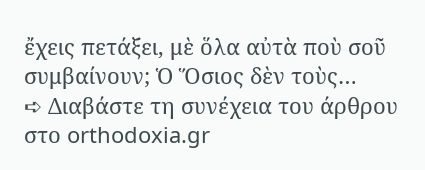ἔχεις πετάξει, μὲ ὅλα αὐτὰ ποὺ σοῦ συμβαίνουν; Ὁ Ὅσιος δὲν τοὺς…
➪ Διαβάστε τη συνέχεια του άρθρου στο orthodoxia.gr